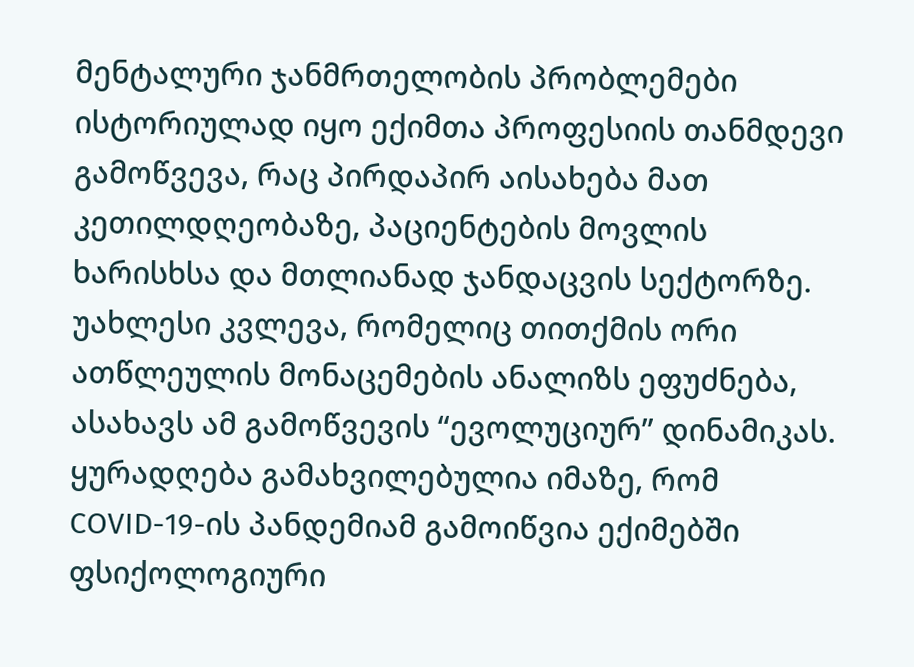მენტალური ჯანმრთელობის პრობლემები ისტორიულად იყო ექიმთა პროფესიის თანმდევი გამოწვევა, რაც პირდაპირ აისახება მათ კეთილდღეობაზე, პაციენტების მოვლის ხარისხსა და მთლიანად ჯანდაცვის სექტორზე. უახლესი კვლევა, რომელიც თითქმის ორი ათწლეულის მონაცემების ანალიზს ეფუძნება, ასახავს ამ გამოწვევის “ევოლუციურ” დინამიკას. ყურადღება გამახვილებულია იმაზე, რომ COVID-19-ის პანდემიამ გამოიწვია ექიმებში ფსიქოლოგიური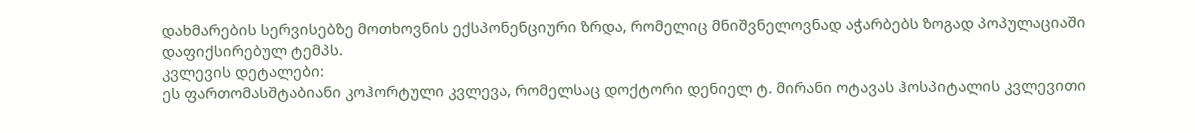დახმარების სერვისებზე მოთხოვნის ექსპონენციური ზრდა, რომელიც მნიშვნელოვნად აჭარბებს ზოგად პოპულაციაში დაფიქსირებულ ტემპს.
კვლევის დეტალები:
ეს ფართომასშტაბიანი კოჰორტული კვლევა, რომელსაც დოქტორი დენიელ ტ. მირანი ოტავას ჰოსპიტალის კვლევითი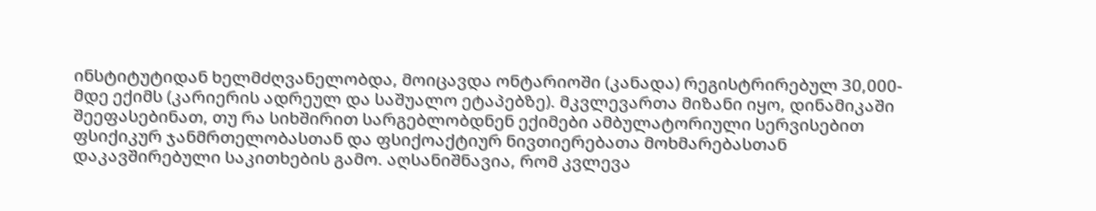ინსტიტუტიდან ხელმძღვანელობდა, მოიცავდა ონტარიოში (კანადა) რეგისტრირებულ 30,000-მდე ექიმს (კარიერის ადრეულ და საშუალო ეტაპებზე). მკვლევართა მიზანი იყო, დინამიკაში შეეფასებინათ, თუ რა სიხშირით სარგებლობდნენ ექიმები ამბულატორიული სერვისებით ფსიქიკურ ჯანმრთელობასთან და ფსიქოაქტიურ ნივთიერებათა მოხმარებასთან დაკავშირებული საკითხების გამო. აღსანიშნავია, რომ კვლევა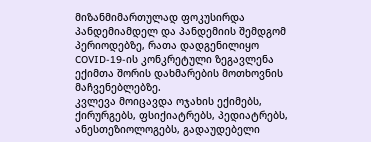მიზანმიმართულად ფოკუსირდა პანდემიამდელ და პანდემიის შემდგომ პერიოდებზე, რათა დადგენილიყო COVID-19-ის კონკრეტული ზეგავლენა ექიმთა შორის დახმარების მოთხოვნის მაჩვენებლებზე.
კვლევა მოიცავდა ოჯახის ექიმებს, ქირურგებს, ფსიქიატრებს, პედიატრებს, ანესთეზიოლოგებს, გადაუდებელი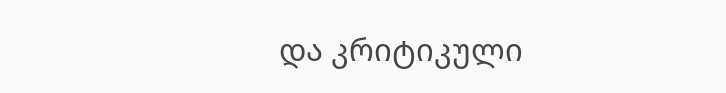და კრიტიკული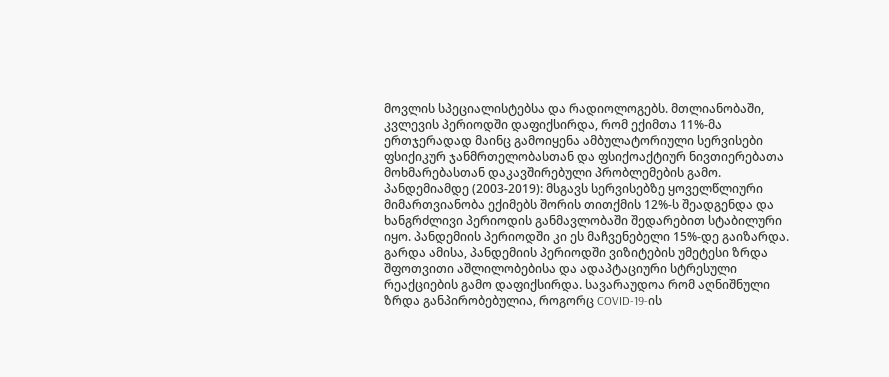მოვლის სპეციალისტებსა და რადიოლოგებს. მთლიანობაში, კვლევის პერიოდში დაფიქსირდა, რომ ექიმთა 11%-მა ერთჯერადად მაინც გამოიყენა ამბულატორიული სერვისები ფსიქიკურ ჯანმრთელობასთან და ფსიქოაქტიურ ნივთიერებათა მოხმარებასთან დაკავშირებული პრობლემების გამო.
პანდემიამდე (2003-2019): მსგავს სერვისებზე ყოველწლიური მიმართვიანობა ექიმებს შორის თითქმის 12%-ს შეადგენდა და ხანგრძლივი პერიოდის განმავლობაში შედარებით სტაბილური იყო. პანდემიის პერიოდში კი ეს მაჩვენებელი 15%-დე გაიზარდა.
გარდა ამისა, პანდემიის პერიოდში ვიზიტების უმეტესი ზრდა შფოთვითი აშლილობებისა და ადაპტაციური სტრესული რეაქციების გამო დაფიქსირდა. სავარაუდოა რომ აღნიშნული ზრდა განპირობებულია, როგორც COVID-19-ის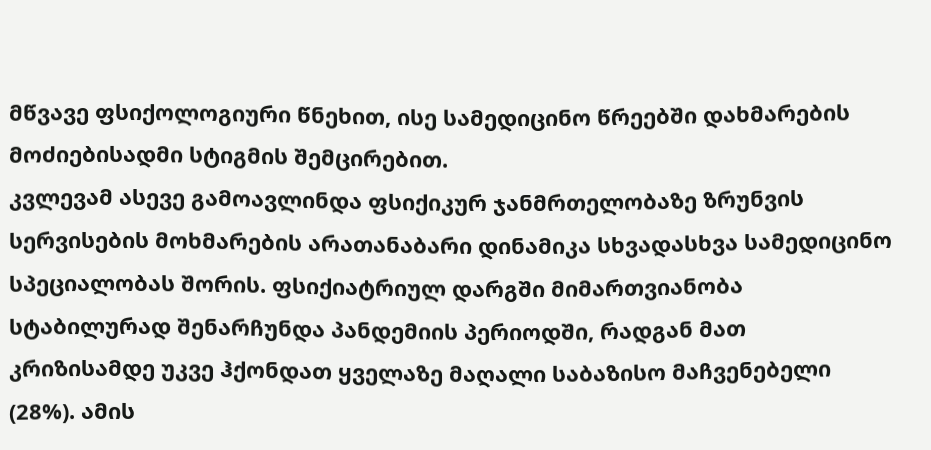მწვავე ფსიქოლოგიური წნეხით, ისე სამედიცინო წრეებში დახმარების მოძიებისადმი სტიგმის შემცირებით.
კვლევამ ასევე გამოავლინდა ფსიქიკურ ჯანმრთელობაზე ზრუნვის სერვისების მოხმარების არათანაბარი დინამიკა სხვადასხვა სამედიცინო სპეციალობას შორის. ფსიქიატრიულ დარგში მიმართვიანობა სტაბილურად შენარჩუნდა პანდემიის პერიოდში, რადგან მათ კრიზისამდე უკვე ჰქონდათ ყველაზე მაღალი საბაზისო მაჩვენებელი (28%). ამის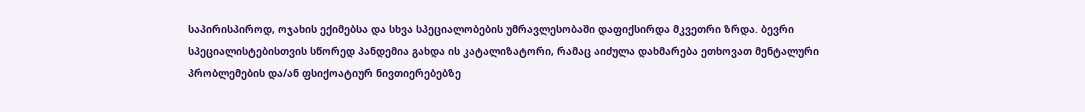საპირისპიროდ, ოჯახის ექიმებსა და სხვა სპეციალობების უმრავლესობაში დაფიქსირდა მკვეთრი ზრდა. ბევრი სპეციალისტებისთვის სწორედ პანდემია გახდა ის კატალიზატორი, რამაც აიძულა დახმარება ეთხოვათ მენტალური პრობლემების და/ან ფსიქოატიურ ნივთიერებებზე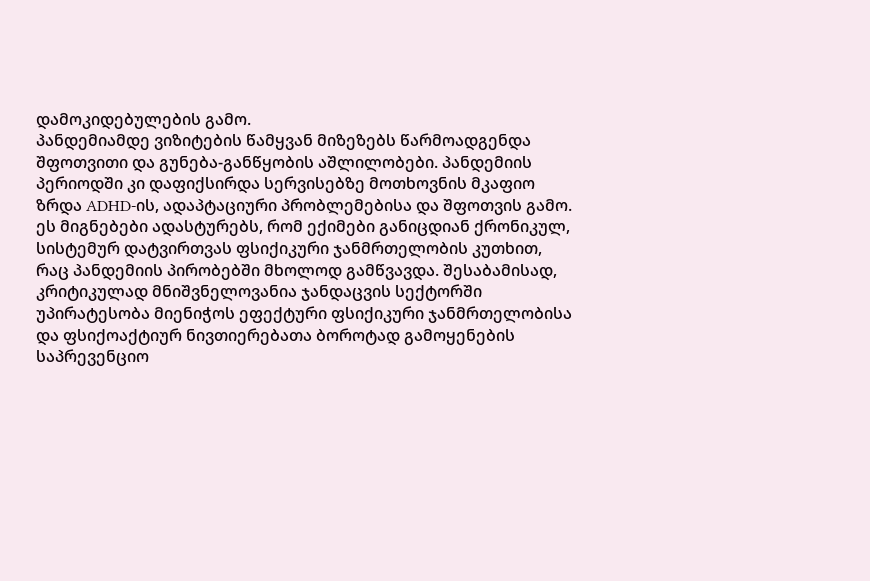დამოკიდებულების გამო.
პანდემიამდე ვიზიტების წამყვან მიზეზებს წარმოადგენდა შფოთვითი და გუნება-განწყობის აშლილობები. პანდემიის პერიოდში კი დაფიქსირდა სერვისებზე მოთხოვნის მკაფიო ზრდა ADHD-ის, ადაპტაციური პრობლემებისა და შფოთვის გამო.
ეს მიგნებები ადასტურებს, რომ ექიმები განიცდიან ქრონიკულ, სისტემურ დატვირთვას ფსიქიკური ჯანმრთელობის კუთხით, რაც პანდემიის პირობებში მხოლოდ გამწვავდა. შესაბამისად, კრიტიკულად მნიშვნელოვანია ჯანდაცვის სექტორში უპირატესობა მიენიჭოს ეფექტური ფსიქიკური ჯანმრთელობისა და ფსიქოაქტიურ ნივთიერებათა ბოროტად გამოყენების საპრევენციო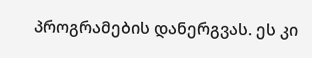პროგრამების დანერგვას. ეს კი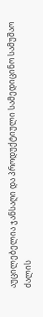აუცილებელია ჯანსაღი და პროდუქტიული სამედიცინო სამუშაო ძალის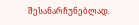შესანარჩუნებლად.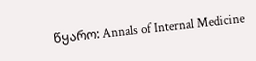წყარო: Annals of Internal Medicine